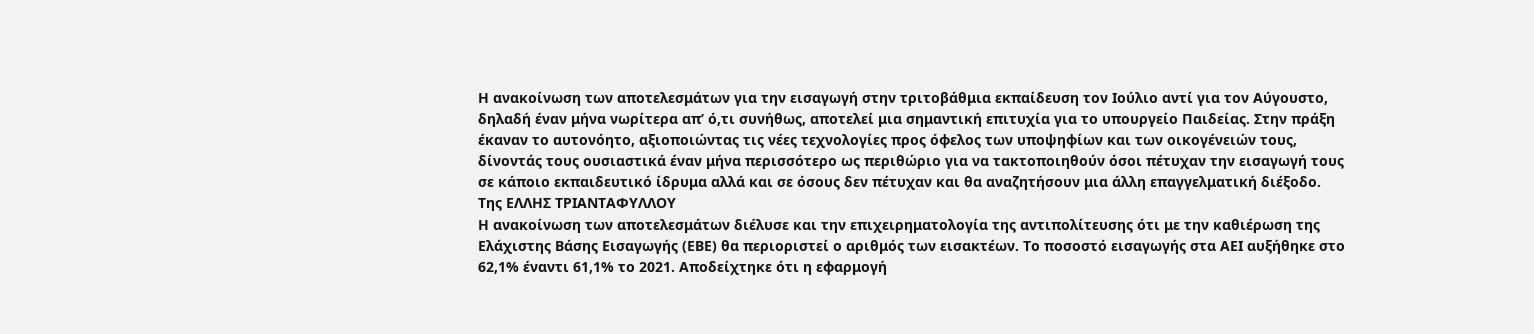Η ανακοίνωση των αποτελεσμάτων για την εισαγωγή στην τριτοβάθμια εκπαίδευση τον Ιούλιο αντί για τον Αύγουστο, δηλαδή έναν μήνα νωρίτερα απ’ ό,τι συνήθως, αποτελεί μια σημαντική επιτυχία για το υπουργείο Παιδείας. Στην πράξη έκαναν το αυτονόητο, αξιοποιώντας τις νέες τεχνολογίες προς όφελος των υποψηφίων και των οικογένειών τους, δίνοντάς τους ουσιαστικά έναν μήνα περισσότερο ως περιθώριο για να τακτοποιηθούν όσοι πέτυχαν την εισαγωγή τους σε κάποιο εκπαιδευτικό ίδρυμα αλλά και σε όσους δεν πέτυχαν και θα αναζητήσουν μια άλλη επαγγελματική διέξοδο.
Tης ΕΛΛΗΣ ΤΡΙΑΝΤΑΦΥΛΛΟΥ
Η ανακοίνωση των αποτελεσμάτων διέλυσε και την επιχειρηματολογία της αντιπολίτευσης ότι με την καθιέρωση της Ελάχιστης Βάσης Εισαγωγής (ΕΒΕ) θα περιοριστεί ο αριθμός των εισακτέων. Το ποσοστό εισαγωγής στα ΑΕΙ αυξήθηκε στο 62,1% έναντι 61,1% το 2021. Αποδείχτηκε ότι η εφαρμογή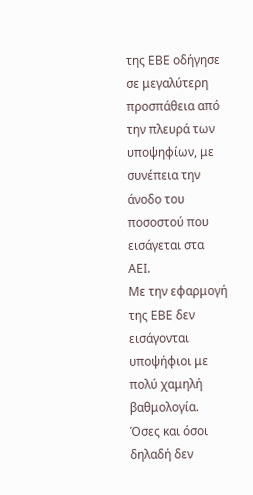της ΕΒΕ οδήγησε σε μεγαλύτερη προσπάθεια από την πλευρά των υποψηφίων, με συνέπεια την άνοδο του ποσοστού που εισάγεται στα ΑΕΙ.
Με την εφαρμογή της ΕΒΕ δεν εισάγονται υποψήφιοι με πολύ χαμηλή βαθμολογία. Όσες και όσοι δηλαδή δεν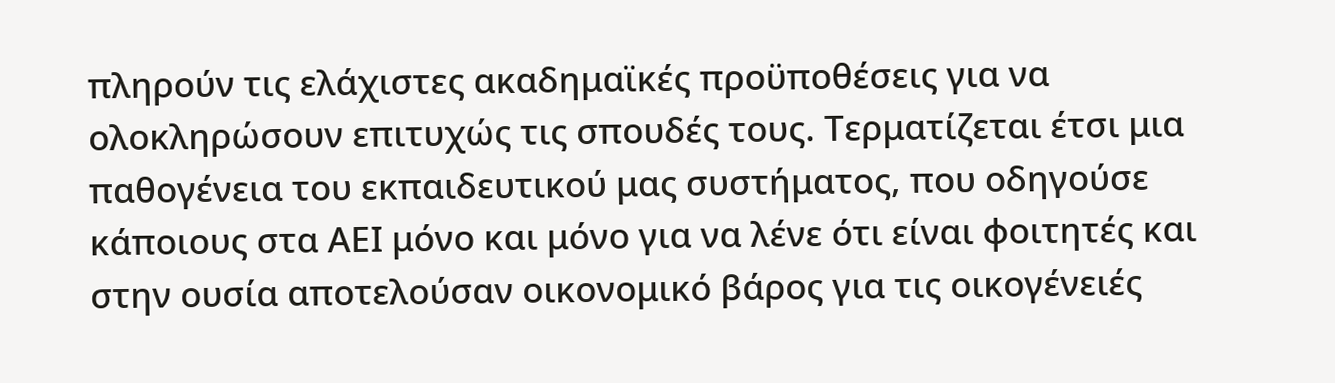πληρούν τις ελάχιστες ακαδημαϊκές προϋποθέσεις για να ολοκληρώσουν επιτυχώς τις σπουδές τους. Τερματίζεται έτσι μια παθογένεια του εκπαιδευτικού μας συστήματος, που οδηγούσε κάποιους στα ΑΕΙ μόνο και μόνο για να λένε ότι είναι φοιτητές και στην ουσία αποτελούσαν οικονομικό βάρος για τις οικογένειές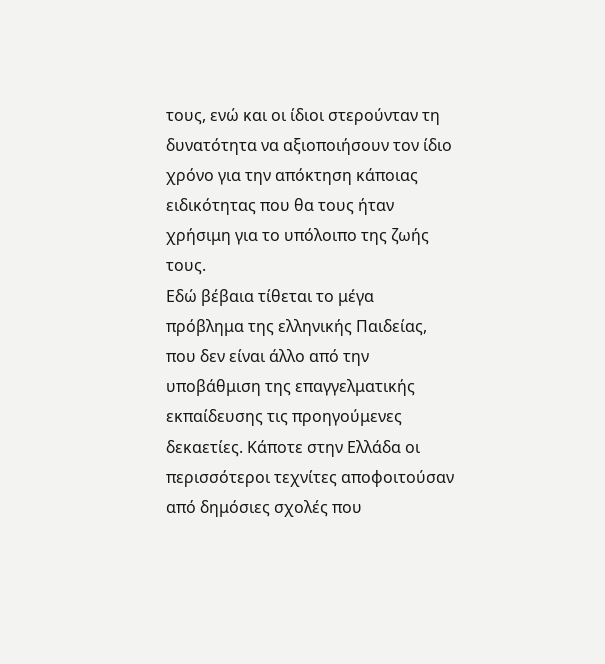τους, ενώ και οι ίδιοι στερούνταν τη δυνατότητα να αξιοποιήσουν τον ίδιο χρόνο για την απόκτηση κάποιας ειδικότητας που θα τους ήταν χρήσιμη για το υπόλοιπο της ζωής τους.
Εδώ βέβαια τίθεται το μέγα πρόβλημα της ελληνικής Παιδείας, που δεν είναι άλλο από την υποβάθμιση της επαγγελματικής εκπαίδευσης τις προηγούμενες δεκαετίες. Κάποτε στην Ελλάδα οι περισσότεροι τεχνίτες αποφοιτούσαν από δημόσιες σχολές που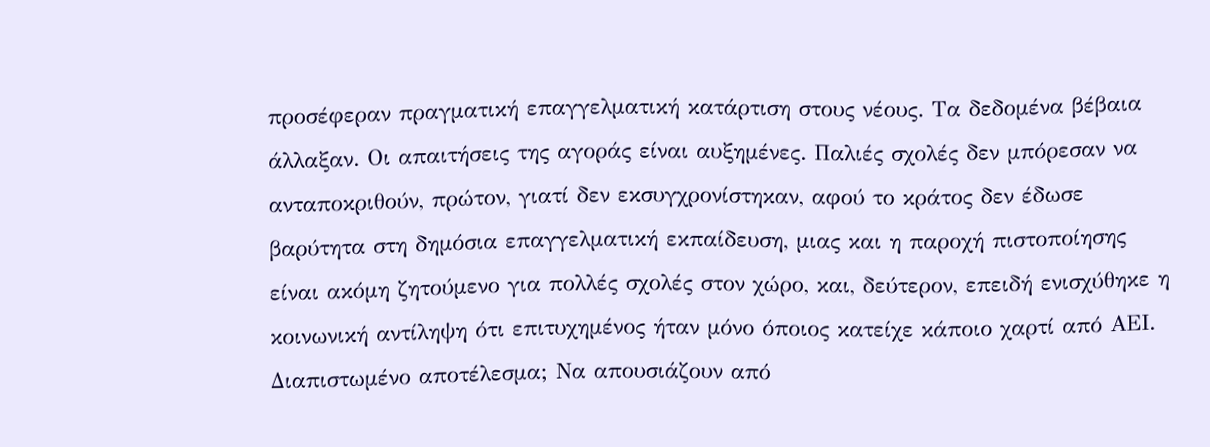προσέφεραν πραγματική επαγγελματική κατάρτιση στους νέους. Τα δεδομένα βέβαια άλλαξαν. Οι απαιτήσεις της αγοράς είναι αυξημένες. Παλιές σχολές δεν μπόρεσαν να ανταποκριθούν, πρώτον, γιατί δεν εκσυγχρονίστηκαν, αφού το κράτος δεν έδωσε βαρύτητα στη δημόσια επαγγελματική εκπαίδευση, μιας και η παροχή πιστοποίησης είναι ακόμη ζητούμενο για πολλές σχολές στον χώρο, και, δεύτερον, επειδή ενισχύθηκε η κοινωνική αντίληψη ότι επιτυχημένος ήταν μόνο όποιος κατείχε κάποιο χαρτί από ΑΕΙ. Διαπιστωμένο αποτέλεσμα; Να απουσιάζουν από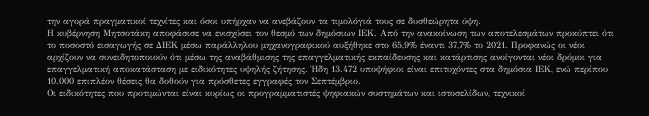την αγορά πραγματικοί τεχνίτες και όσοι υπήρχαν να ανεβάζουν τα τιμολόγιά τους σε δυσθεώρητα ύψη.
Η κυβέρνηση Μητσοτάκη αποφάσισε να ενισχύσει τον θεσμό των δημόσιων ΙΕΚ. Από την ανακοίνωση των αποτελεσμάτων προκύπτει ότι το ποσοστό εισαγωγής σε ΔΙΕΚ μέσω παράλληλου μηχανογραφικού αυξήθηκε στο 65,9% έναντι 37,7% το 2021. Προφανώς οι νέοι αρχίζουν να συνειδητοποιούν ότι μέσω της αναβάθμισης της επαγγελματικής εκπαίδευσης και κατάρτισης ανοίγονται νέοι δρόμοι για επαγγελματική αποκατάσταση με ειδικότητες υψηλής ζήτησης. Ήδη 13.472 υποψήφιοι είναι επιτυχόντες στα δημόσια ΙΕΚ, ενώ περίπου 10.000 επιπλέον θέσεις θα δοθούν για πρόσθετες εγγραφές τον Σεπτέμβριο.
Οι ειδικότητες που προτιμώνται είναι κυρίως οι προγραμματιστές ψηφιακών συστημάτων και ιστοσελίδων, τεχνικοί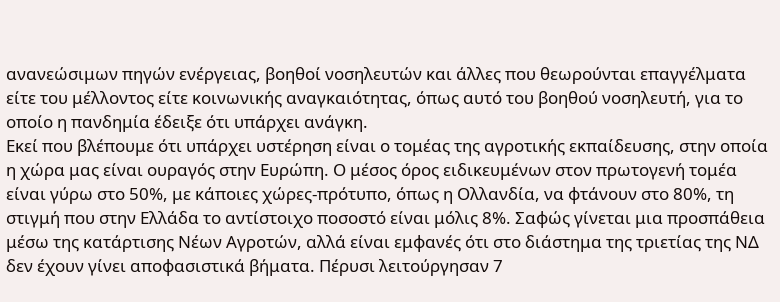ανανεώσιμων πηγών ενέργειας, βοηθοί νοσηλευτών και άλλες που θεωρούνται επαγγέλματα είτε του μέλλοντος είτε κοινωνικής αναγκαιότητας, όπως αυτό του βοηθού νοσηλευτή, για το οποίο η πανδημία έδειξε ότι υπάρχει ανάγκη.
Εκεί που βλέπουμε ότι υπάρχει υστέρηση είναι ο τομέας της αγροτικής εκπαίδευσης, στην οποία η χώρα μας είναι ουραγός στην Ευρώπη. Ο μέσος όρος ειδικευμένων στον πρωτογενή τομέα είναι γύρω στο 50%, με κάποιες χώρες-πρότυπο, όπως η Ολλανδία, να φτάνουν στο 80%, τη στιγμή που στην Ελλάδα το αντίστοιχο ποσοστό είναι μόλις 8%. Σαφώς γίνεται μια προσπάθεια μέσω της κατάρτισης Νέων Αγροτών, αλλά είναι εμφανές ότι στο διάστημα της τριετίας της ΝΔ δεν έχουν γίνει αποφασιστικά βήματα. Πέρυσι λειτούργησαν 7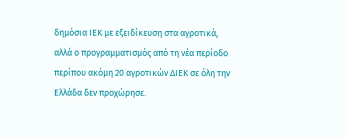δημόσια ΙΕΚ με εξειδίκευση στα αγροτικά, αλλά ο προγραμματισμός από τη νέα περίοδο περίπου ακόμη 20 αγροτικών ΔΙΕΚ σε όλη την Ελλάδα δεν προχώρησε.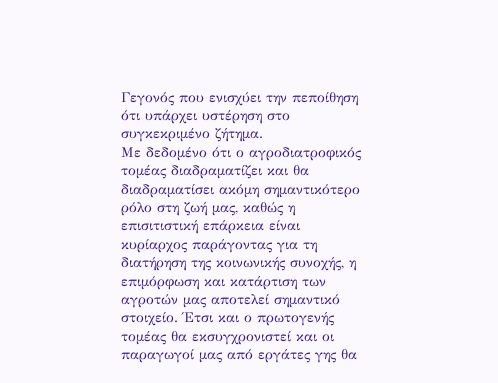Γεγονός που ενισχύει την πεποίθηση ότι υπάρχει υστέρηση στο συγκεκριμένο ζήτημα.
Με δεδομένο ότι ο αγροδιατροφικός τομέας διαδραματίζει και θα διαδραματίσει ακόμη σημαντικότερο ρόλο στη ζωή μας, καθώς η επισιτιστική επάρκεια είναι κυρίαρχος παράγοντας για τη διατήρηση της κοινωνικής συνοχής, η επιμόρφωση και κατάρτιση των αγροτών μας αποτελεί σημαντικό στοιχείο. Έτσι και ο πρωτογενής τομέας θα εκσυγχρονιστεί και οι παραγωγοί μας από εργάτες γης θα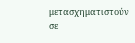μετασχηματιστούν σε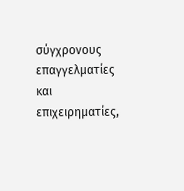σύγχρονους επαγγελματίες και επιχειρηματίες,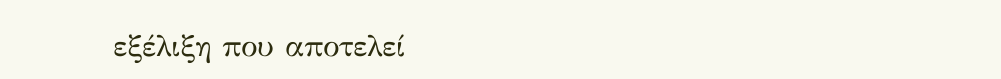εξέλιξη που αποτελεί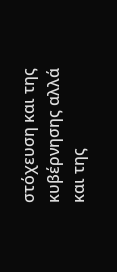στόχευση και της κυβέρνησης αλλά και της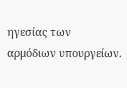ηγεσίας των αρμόδιων υπουργείων.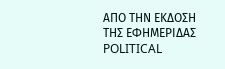ΑΠΟ ΤΗΝ ΕΚΔΟΣΗ ΤΗΣ ΕΦΗΜΕΡΙΔΑΣ POLITICAL